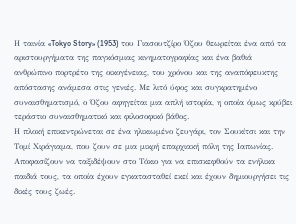Η ταινία «Tokyo Story» (1953) του Γιασουτζίρο Όζου θεωρείται ένα από τα αριστουργήματα της παγκόσμιας κινηματογραφίας και ένα βαθιά ανθρώπινο πορτρέτο της οικογένειας, του χρόνου και της αναπόφευκτης απόστασης ανάμεσα στις γενιές. Με λιτό ύφος και συγκρατημένο συναισθηματισμό, ο Όζου αφηγείται μια απλή ιστορία, η οποία όμως κρύβει τεράστιο συναισθηματικό και φιλοσοφικό βάθος.
Η πλοκή επικεντρώνεται σε ένα ηλικιωμένο ζευγάρι, τον Σουκίτσι και την Τομί Χιράγιαμα, που ζουν σε μια μικρή επαρχιακή πόλη της Ιαπωνίας. Αποφασίζουν να ταξιδέψουν στο Τόκιο για να επισκεφθούν τα ενήλικα παιδιά τους, τα οποία έχουν εγκατασταθεί εκεί και έχουν δημιουργήσει τις δικές τους ζωές.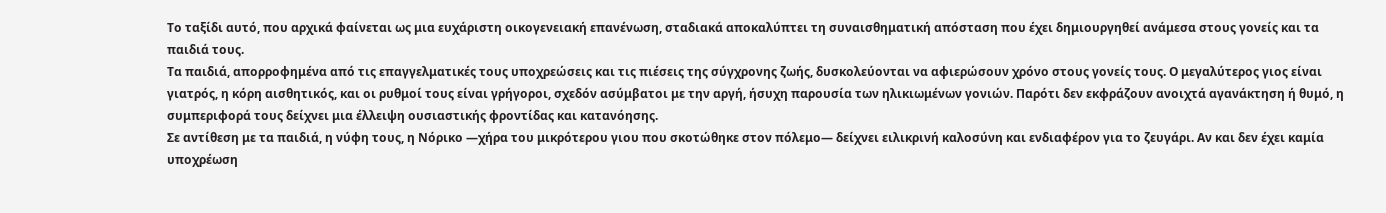Το ταξίδι αυτό, που αρχικά φαίνεται ως μια ευχάριστη οικογενειακή επανένωση, σταδιακά αποκαλύπτει τη συναισθηματική απόσταση που έχει δημιουργηθεί ανάμεσα στους γονείς και τα παιδιά τους.
Τα παιδιά, απορροφημένα από τις επαγγελματικές τους υποχρεώσεις και τις πιέσεις της σύγχρονης ζωής, δυσκολεύονται να αφιερώσουν χρόνο στους γονείς τους. Ο μεγαλύτερος γιος είναι γιατρός, η κόρη αισθητικός, και οι ρυθμοί τους είναι γρήγοροι, σχεδόν ασύμβατοι με την αργή, ήσυχη παρουσία των ηλικιωμένων γονιών. Παρότι δεν εκφράζουν ανοιχτά αγανάκτηση ή θυμό, η συμπεριφορά τους δείχνει μια έλλειψη ουσιαστικής φροντίδας και κατανόησης.
Σε αντίθεση με τα παιδιά, η νύφη τους, η Νόρικο —χήρα του μικρότερου γιου που σκοτώθηκε στον πόλεμο— δείχνει ειλικρινή καλοσύνη και ενδιαφέρον για το ζευγάρι. Αν και δεν έχει καμία υποχρέωση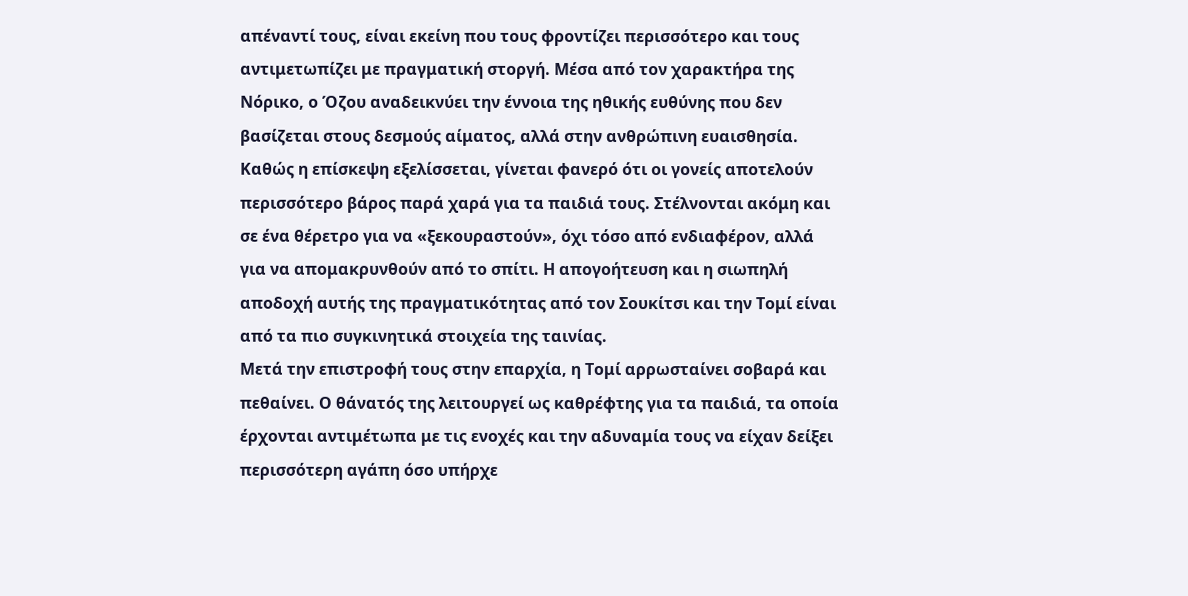απέναντί τους, είναι εκείνη που τους φροντίζει περισσότερο και τους αντιμετωπίζει με πραγματική στοργή. Μέσα από τον χαρακτήρα της Νόρικο, ο Όζου αναδεικνύει την έννοια της ηθικής ευθύνης που δεν βασίζεται στους δεσμούς αίματος, αλλά στην ανθρώπινη ευαισθησία.
Καθώς η επίσκεψη εξελίσσεται, γίνεται φανερό ότι οι γονείς αποτελούν περισσότερο βάρος παρά χαρά για τα παιδιά τους. Στέλνονται ακόμη και σε ένα θέρετρο για να «ξεκουραστούν», όχι τόσο από ενδιαφέρον, αλλά για να απομακρυνθούν από το σπίτι. Η απογοήτευση και η σιωπηλή αποδοχή αυτής της πραγματικότητας από τον Σουκίτσι και την Τομί είναι από τα πιο συγκινητικά στοιχεία της ταινίας.
Μετά την επιστροφή τους στην επαρχία, η Τομί αρρωσταίνει σοβαρά και πεθαίνει. Ο θάνατός της λειτουργεί ως καθρέφτης για τα παιδιά, τα οποία έρχονται αντιμέτωπα με τις ενοχές και την αδυναμία τους να είχαν δείξει περισσότερη αγάπη όσο υπήρχε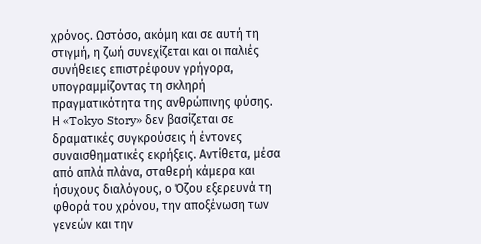χρόνος. Ωστόσο, ακόμη και σε αυτή τη στιγμή, η ζωή συνεχίζεται και οι παλιές συνήθειες επιστρέφουν γρήγορα, υπογραμμίζοντας τη σκληρή πραγματικότητα της ανθρώπινης φύσης.
Η «Tokyo Story» δεν βασίζεται σε δραματικές συγκρούσεις ή έντονες συναισθηματικές εκρήξεις. Αντίθετα, μέσα από απλά πλάνα, σταθερή κάμερα και ήσυχους διαλόγους, ο Όζου εξερευνά τη φθορά του χρόνου, την αποξένωση των γενεών και την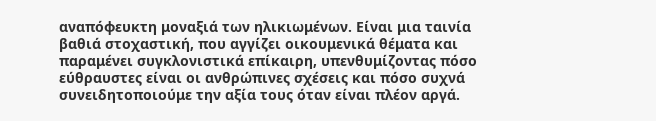αναπόφευκτη μοναξιά των ηλικιωμένων. Είναι μια ταινία βαθιά στοχαστική, που αγγίζει οικουμενικά θέματα και παραμένει συγκλονιστικά επίκαιρη, υπενθυμίζοντας πόσο εύθραυστες είναι οι ανθρώπινες σχέσεις και πόσο συχνά συνειδητοποιούμε την αξία τους όταν είναι πλέον αργά.